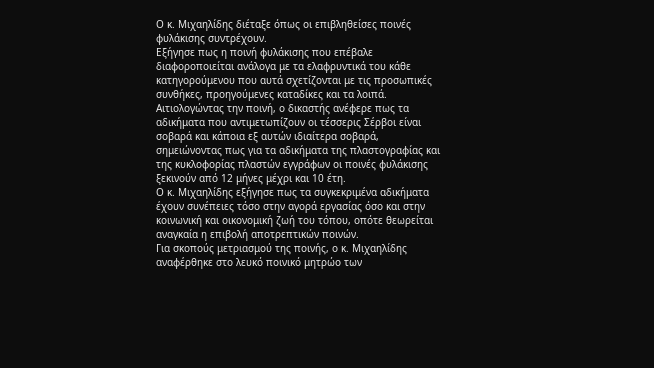Ο κ. Μιχαηλίδης διέταξε όπως οι επιβληθείσες ποινές φυλάκισης συντρέχουν.
Εξήγησε πως η ποινή φυλάκισης που επέβαλε διαφοροποιείται ανάλογα με τα ελαφρυντικά του κάθε κατηγορούμενου που αυτά σχετίζονται με τις προσωπικές συνθήκες, προηγούμενες καταδίκες και τα λοιπά.
Αιτιολογώντας την ποινή, ο δικαστής ανέφερε πως τα αδικήματα που αντιμετωπίζουν οι τέσσερις Σέρβοι είναι σοβαρά και κάποια εξ αυτών ιδιαίτερα σοβαρά, σημειώνοντας πως για τα αδικήματα της πλαστογραφίας και της κυκλοφορίας πλαστών εγγράφων οι ποινές φυλάκισης ξεκινούν από 12 μήνες μέχρι και 10 έτη.
Ο κ. Μιχαηλίδης εξήγησε πως τα συγκεκριμένα αδικήματα έχουν συνέπειες τόσο στην αγορά εργασίας όσο και στην κοινωνική και οικονομική ζωή του τόπου, οπότε θεωρείται αναγκαία η επιβολή αποτρεπτικών ποινών.
Για σκοπούς μετριασμού της ποινής, ο κ. Μιχαηλίδης αναφέρθηκε στο λευκό ποινικό μητρώο των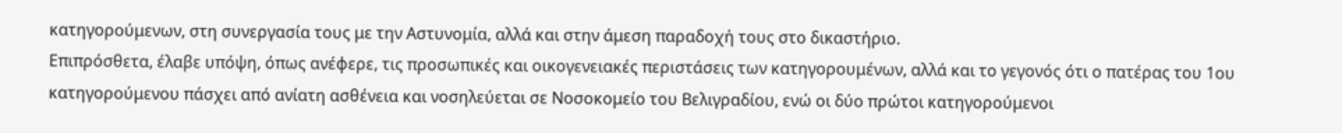κατηγορούμενων, στη συνεργασία τους με την Αστυνομία, αλλά και στην άμεση παραδοχή τους στο δικαστήριο.
Επιπρόσθετα, έλαβε υπόψη, όπως ανέφερε, τις προσωπικές και οικογενειακές περιστάσεις των κατηγορουμένων, αλλά και το γεγονός ότι ο πατέρας του 1ου κατηγορούμενου πάσχει από ανίατη ασθένεια και νοσηλεύεται σε Νοσοκομείο του Βελιγραδίου, ενώ οι δύο πρώτοι κατηγορούμενοι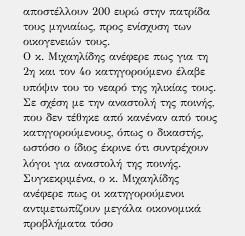αποστέλλουν 200 ευρώ στην πατρίδα τους μηνιαίως, προς ενίσχυση των οικογενειών τους.
Ο κ. Μιχαηλίδης ανέφερε πως για τη 2η και τον 4ο κατηγορούμενο έλαβε υπόψιν του το νεαρό της ηλικίας τους.
Σε σχέση με την αναστολή της ποινής, που δεν τέθηκε από κανέναν από τους κατηγορούμενους, όπως ο δικαστής, ωστόσο ο ίδιος έκρινε ότι συντρέχουν λόγοι για αναστολή της ποινής.
Συγκεκριμένα, ο κ. Μιχαηλίδης ανέφερε πως οι κατηγορούμενοι αντιμετωπίζουν μεγάλα οικονομικά προβλήματα τόσο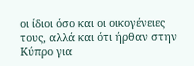οι ίδιοι όσο και οι οικογένειες τους, αλλά και ότι ήρθαν στην Κύπρο για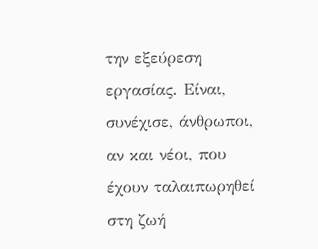την εξεύρεση εργασίας. Είναι, συνέχισε, άνθρωποι, αν και νέοι, που έχουν ταλαιπωρηθεί στη ζωή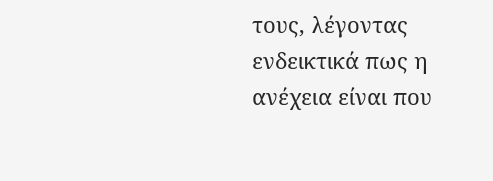τους, λέγοντας ενδεικτικά πως η ανέχεια είναι που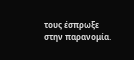τους έσπρωξε στην παρανομία.